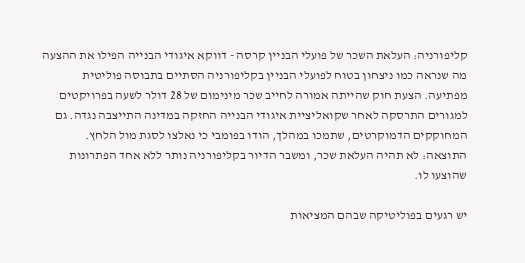קליפורניה: העלאת השכר של פועלי הבניין קרסה - דווקא איגודי הבנייה הפילו את ההצעה
מה שנראה כמו ניצחון בטוח לפועלי הבניין בקליפורניה הסתיים בתבוסה פוליטית מפתיעה. הצעת חוק שהייתה אמורה לחייב שכר מינימום של 28 דולר לשעה בפרויקטים למגורים התרסקה לאחר שקואליציית איגודי הבנייה החזקה במדינה התייצבה נגדה. גם המחוקקים הדמוקרטים, שתמכו במהלך, הודו בפומבי כי נאלצו לסגת מול הלחץ. התוצאה: לא תהיה העלאת שכר, ומשבר הדיור בקליפורניה נותר ללא אחד הפתרונות שהוצעו לו.

יש רגעים בפוליטיקה שבהם המציאות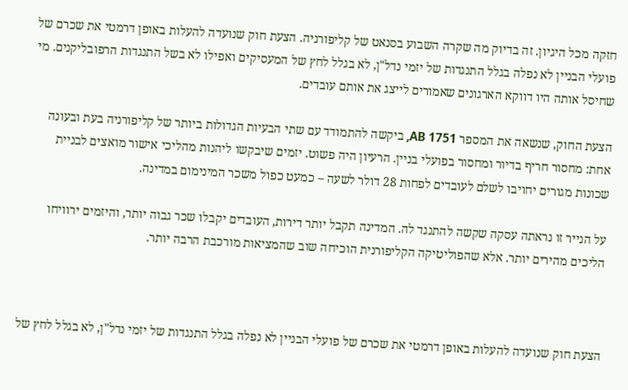חזקה מכל היגיון. זה בדיוק מה שקרה השבוע בסנאט של קליפורניה. הצעת חוק שנועדה להעלות באופן דרמטי את שכרם של פועלי הבניין לא נפלה בגלל התנגדות של יזמי נדל"ן, לא בגלל לחץ של המעסיקים ואפילו לא בשל התנגדות הרפובליקנים. מי שחיסל אותה היו דווקא הארגונים שאמורים לייצג את אותם עובדים.

הצעת החוק, שנשאה את המספר AB 1751, ביקשה להתמודד עם שתי הבעיות הגדולות ביותר של קליפורניה בעת ובעונה אחת: מחסור חריף בדיור ומחסור בפועלי בניין. הרעיון היה פשוט. יזמים שיבקשו ליהנות מהליכי אישור מואצים לבניית שכונות מגורים יחויבו לשלם לעובדים לפחות 28 דולר לשעה – כמעט כפול משכר המינימום במדינה.

על הנייר זו נראתה עסקה שקשה להתנגד לה. המדינה תקבל יותר דירות, העובדים יקבלו שכר גבוה יותר, והיזמים ירוויחו הליכים מהירים יותר. אלא שהפוליטיקה הקליפורנית הוכיחה שוב שהמציאות מורכבת הרבה יותר.



הצעת חוק שנועדה להעלות באופן דרמטי את שכרם של פועלי הבניין לא נפלה בגלל התנגדות של יזמי נדל"ן, לא בגלל לחץ של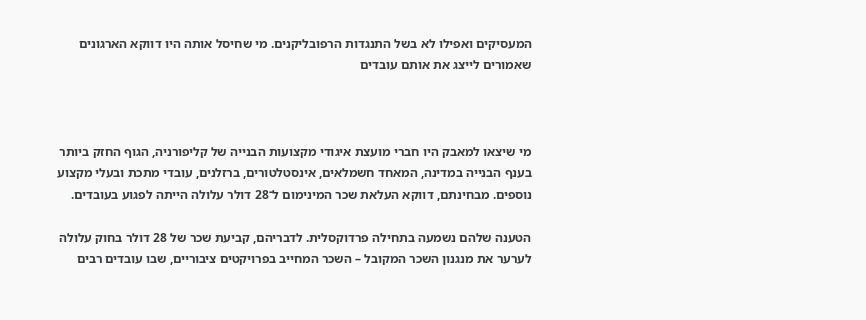המעסיקים ואפילו לא בשל התנגדות הרפובליקנים. מי שחיסל אותה היו דווקא הארגונים שאמורים לייצג את אותם עובדים



מי שיצאו למאבק היו חברי מועצת איגודי מקצועות הבנייה של קליפורניה, הגוף החזק ביותר בענף הבנייה במדינה, המאחד חשמלאים, אינסטלטורים, ברזלנים, עובדי מתכת ובעלי מקצוע נוספים. מבחינתם, דווקא העלאת שכר המינימום ל־28 דולר עלולה הייתה לפגוע בעובדים.

הטענה שלהם נשמעה בתחילה פרדוקסלית. לדבריהם, קביעת שכר של 28 דולר בחוק עלולה לערער את מנגנון השכר המקובל – השכר המחייב בפרויקטים ציבוריים, שבו עובדים רבים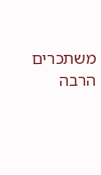משתכרים הרבה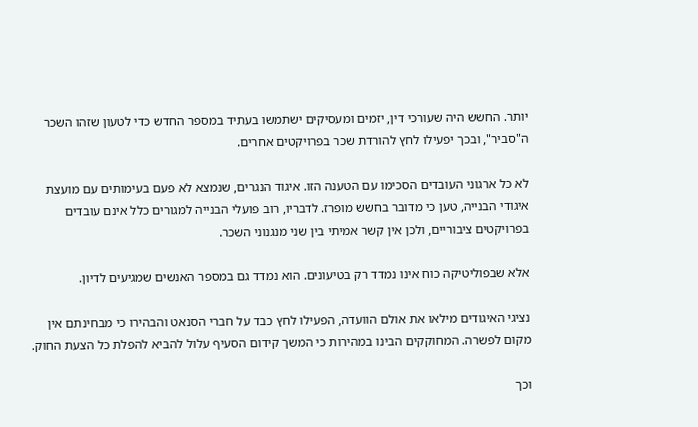יותר. החשש היה שעורכי דין, יזמים ומעסיקים ישתמשו בעתיד במספר החדש כדי לטעון שזהו השכר ה"סביר", ובכך יפעילו לחץ להורדת שכר בפרויקטים אחרים.

לא כל ארגוני העובדים הסכימו עם הטענה הזו. איגוד הנגרים, שנמצא לא פעם בעימותים עם מועצת איגודי הבנייה, טען כי מדובר בחשש מופרז. לדבריו, רוב פועלי הבנייה למגורים כלל אינם עובדים בפרויקטים ציבוריים, ולכן אין קשר אמיתי בין שני מנגנוני השכר.

אלא שבפוליטיקה כוח אינו נמדד רק בטיעונים. הוא נמדד גם במספר האנשים שמגיעים לדיון.

נציגי האיגודים מילאו את אולם הוועדה, הפעילו לחץ כבד על חברי הסנאט והבהירו כי מבחינתם אין מקום לפשרה. המחוקקים הבינו במהירות כי המשך קידום הסעיף עלול להביא להפלת כל הצעת החוק.

וכך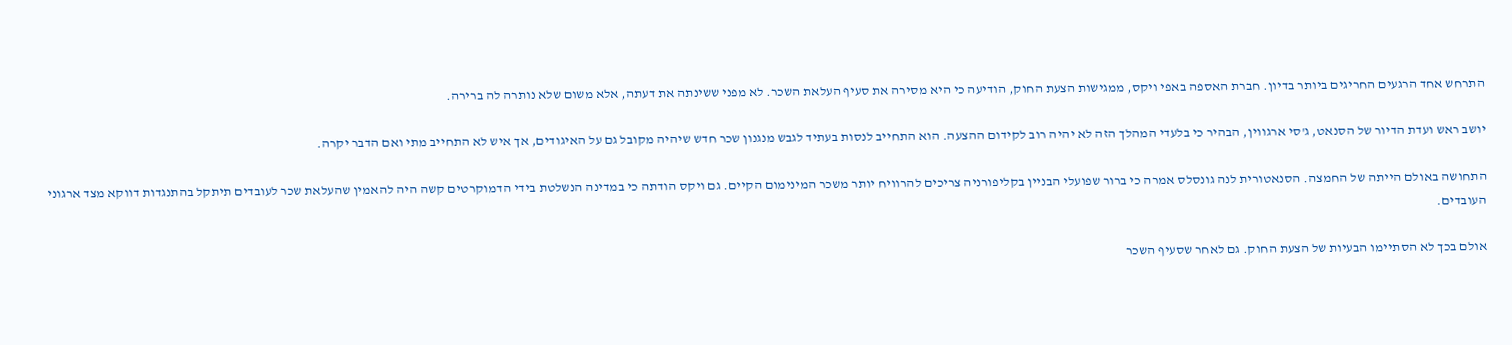התרחש אחד הרגעים החריגים ביותר בדיון. חברת האספה באפי ויקס, ממגישות הצעת החוק, הודיעה כי היא מסירה את סעיף העלאת השכר. לא מפני ששינתה את דעתה, אלא משום שלא נותרה לה ברירה.

יושב ראש ועדת הדיור של הסנאט, ג'סי ארגווין, הבהיר כי בלעדי המהלך הזה לא יהיה רוב לקידום ההצעה. הוא התחייב לנסות בעתיד לגבש מנגנון שכר חדש שיהיה מקובל גם על האיגודים, אך איש לא התחייב מתי ואם הדבר יקרה.

התחושה באולם הייתה של החמצה. הסנאטורית לנה גונסלס אמרה כי ברור שפועלי הבניין בקליפורניה צריכים להרוויח יותר משכר המינימום הקיים. גם ויקס הודתה כי במדינה הנשלטת בידי הדמוקרטים קשה היה להאמין שהעלאת שכר לעובדים תיתקל בהתנגדות דווקא מצד ארגוני העובדים.

אולם בכך לא הסתיימו הבעיות של הצעת החוק. גם לאחר שסעיף השכר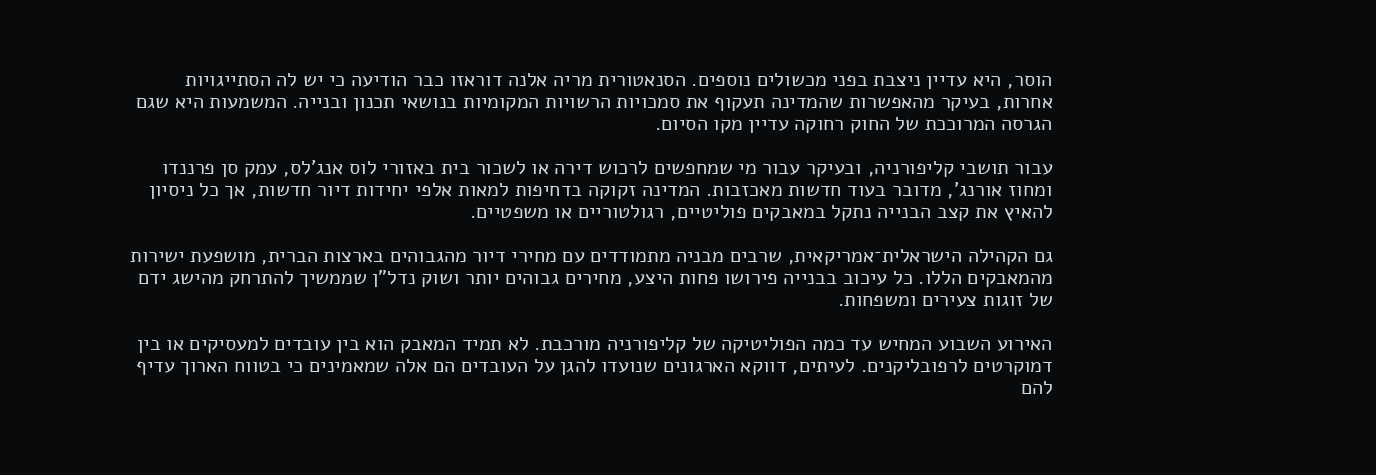הוסר, היא עדיין ניצבת בפני מכשולים נוספים. הסנאטורית מריה אלנה דוראזו כבר הודיעה כי יש לה הסתייגויות אחרות, בעיקר מהאפשרות שהמדינה תעקוף את סמכויות הרשויות המקומיות בנושאי תכנון ובנייה. המשמעות היא שגם הגרסה המרוככת של החוק רחוקה עדיין מקו הסיום.

עבור תושבי קליפורניה, ובעיקר עבור מי שמחפשים לרכוש דירה או לשכור בית באזורי לוס אנג'לס, עמק סן פרננדו ומחוז אורנג', מדובר בעוד חדשות מאכזבות. המדינה זקוקה בדחיפות למאות אלפי יחידות דיור חדשות, אך כל ניסיון להאיץ את קצב הבנייה נתקל במאבקים פוליטיים, רגולטוריים או משפטיים.

גם הקהילה הישראלית־אמריקאית, שרבים מבניה מתמודדים עם מחירי דיור מהגבוהים בארצות הברית, מושפעת ישירות מהמאבקים הללו. כל עיכוב בבנייה פירושו פחות היצע, מחירים גבוהים יותר ושוק נדל"ן שממשיך להתרחק מהישג ידם של זוגות צעירים ומשפחות.

האירוע השבוע המחיש עד כמה הפוליטיקה של קליפורניה מורכבת. לא תמיד המאבק הוא בין עובדים למעסיקים או בין דמוקרטים לרפובליקנים. לעיתים, דווקא הארגונים שנועדו להגן על העובדים הם אלה שמאמינים כי בטווח הארוך עדיף להם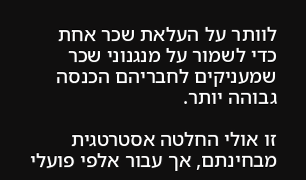לוותר על העלאת שכר אחת כדי לשמור על מנגנוני שכר שמעניקים לחבריהם הכנסה גבוהה יותר.

זו אולי החלטה אסטרטגית מבחינתם, אך עבור אלפי פועלי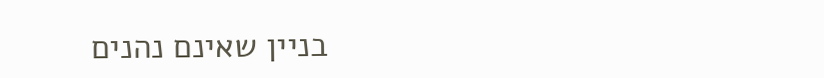בניין שאינם נהנים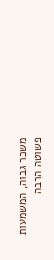משכר גבוה, המשמעות פשוטה הרבה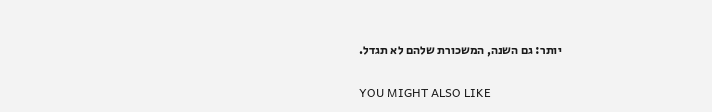יותר: גם השנה, המשכורת שלהם לא תגדל.

YOU MIGHT ALSO LIKE